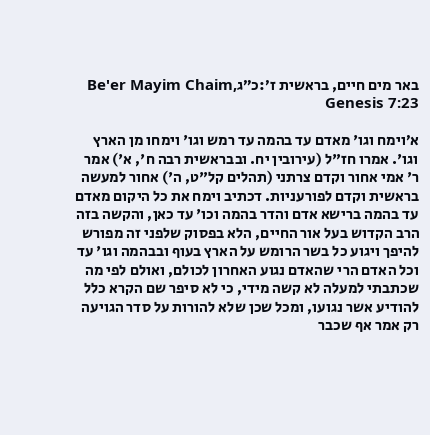באר מים חיים, בראשית ז׳:כ״גBe'er Mayim Chaim, Genesis 7:23

א׳וימח וגו' מאדם עד בהמה עד רמש וגו' וימחו מן הארץ וגו'. אמרו חז"ל (עירובין יח. ובבראשית רבה ח', א') אמר ר' אמי אחור וקדם צרתני (תהלים קל"ט, ה') אחור למעשה בראשית וקדם לפורעניות. דכתיב וימח את כל היקום מאדם עד בהמה ברישא אדם והדר בהמה וכו' עד כאן, והקשה בזה הרב הקדוש בעל אור החיים, הלא בפסוק שלפני זה מפורש להיפך ויגוע כל בשר הרומש על הארץ בעוף ובבהמה וגו' עד וכל האדם הרי שהאדם נגוע האחרון לכולם, ואולם לפי מה שכתבתי למעלה לא קשה מידי, כי לא סיפר שם הקרא כלל להודיע אשר נגועו, ומכל שכן שלא להורות על סדר הגויעה רק אמר אף שכבר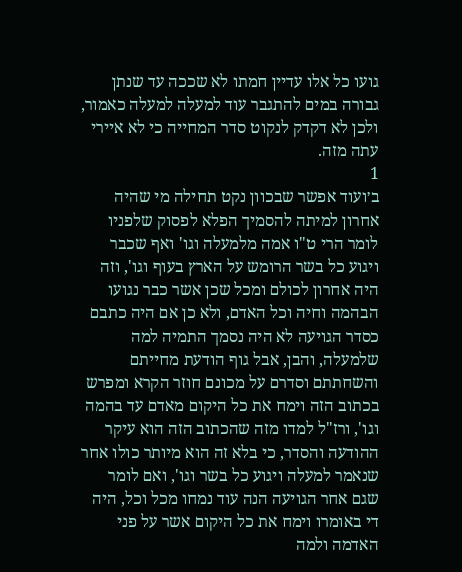גועו כל אלו עדיין חמתו לא שככה עד שנתן גבורה במים להתגבר עוד למעלה למעלה כאמור, ולכן לא דקדק לנקוט סדר המחייה כי לא איירי עתה מזה.
1
ב׳ועוד אפשר שבכוון נקט תחילה מי שהיה אחרון למיתה להסמיך הפלא לפסוק שלפניו לומר הרי ט"ו אמה מלמעלה וגו' ואף שכבר ויגוע כל בשר הרומש על הארץ בעוף וגו', וזה היה אחרון לכולם ומכל שכן אשר כבר נגועו הבהמה וחיה וכל האדם, ולא כן אם היה כתבם כסדר הגויעה לא היה נסמך התמיה למה שלמעלה, והבן, אבל גוף הודעת מחייתם והשחתתם וסדרם על מכונם חוזר הקרא ומפרש בכתוב הזה וימח את כל היקום מאדם עד בהמה וגו', ורז"ל למדו מזה שהכתוב הזה הוא עיקר ההודעה והסדר, כי בלא זה הוא מיותר כולו אחר שנאמר למעלה ויגוע כל בשר וגו', ואם לומר שגם אחר הגויעה הנה עוד נמחו מכל וכל, היה די באומרו וימח את כל היקום אשר על פני האדמה ולמה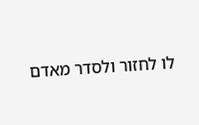לו לחזור ולסדר מאדם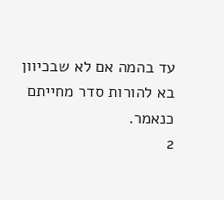עד בהמה אם לא שבכיוון בא להורות סדר מחייתם כנאמר.
2